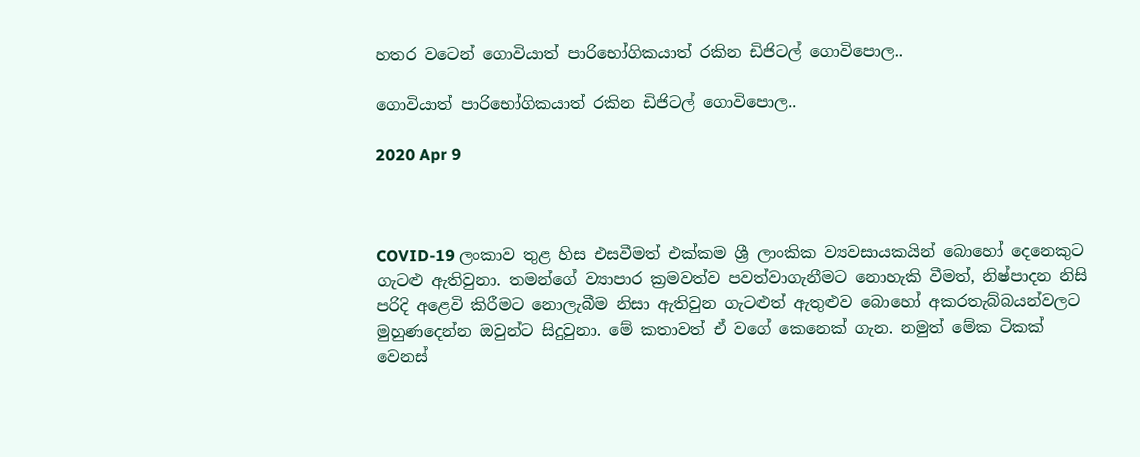හතර වටෙන් ගොවියාත් පාරිභෝගිකයාත් රකින ඩිජිටල් ගොවිපොල..

ගොවියාත් පාරිභෝගිකයාත් රකින ඩිජිටල් ගොවිපොල..

2020 Apr 9



COVID-19 ලංකාව තුළ හිස එසවීමත් එක්කම ශ්‍රී ලාංකික ව්‍යවසායකයින් බොහෝ දෙනෙකුට ගැටළු ඇතිවුනා. තමන්ගේ ව්‍යාපාර ක්‍රමවත්ව පවත්වාගැනීමට නොහැකි වීමත්, නිෂ්පාදන නිසි පරිදි අළෙවි කිරීමට නොලැබීම නිසා ඇතිවුන ගැටළුත් ඇතුළුව බොහෝ අකරතැබ්බයන්වලට මුහුණදෙන්න ඔවුන්ට සිදුවුනා. මේ කතාවත් ඒ වගේ කෙනෙක් ගැන. නමුත් මේක ටිකක් වෙනස්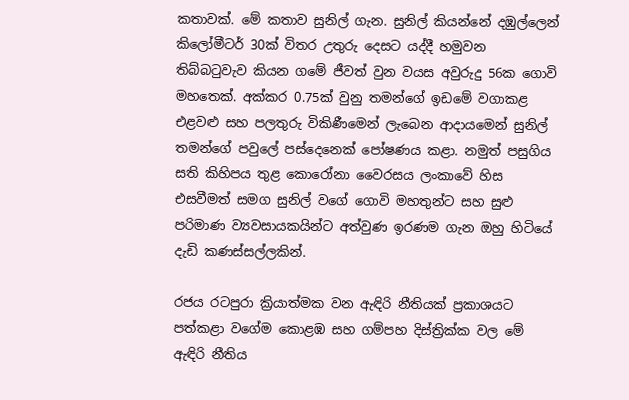කතාවක්. මේ කතාව සුනිල් ගැන. සුනිල් කියන්නේ දඹුල්ලෙන් කිලෝමීටර් 30ක් විතර උතුරු දෙසට යද්දී හමුවන තිබ්බටුවැව කියන ගමේ ජීවත් වුන වයස අවුරුදු 56ක ගොවි මහතෙක්. අක්කර 0.75ක් වුනු තමන්ගේ ඉඩමේ වගාකළ එළවළු සහ පලතුරු විකිණීමෙන් ලැබෙන ආදායමෙන් සුනිල් තමන්ගේ පවුලේ පස්දෙනෙක් පෝෂණය කළා. නමුත් පසුගිය සති කිහිපය තුළ කොරෝනා වෛරසය ලංකාවේ හිස එසවීමත් සමග සුනිල් වගේ ගොවි මහතුන්ට සහ සුළු පරිමාණ ව්‍යවසායකයින්ට අත්වුණ ඉරණම ගැන ඔහු හිටියේ දැඩි කණස්සල්ලකින්.

රජය රටපුරා ක්‍රියාත්මක වන ඇඳිරි නීතියක් ප්‍රකාශයට පත්කළා වගේම කොළඹ සහ ගම්පහ දිස්ත්‍රික්ක වල මේ ඇඳිරි නීතිය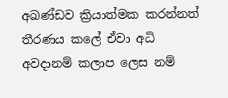අඛණ්ඩව ක්‍රියාත්මක කරන්නත් තීරණය කලේ ඒවා අධි අවදානම් කලාප ලෙස නම්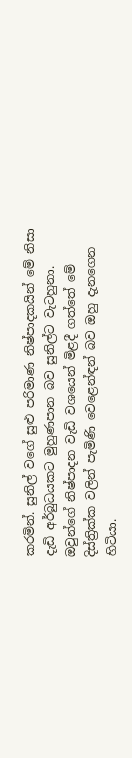කරමින්. සුනිල් වගේ සුළු පරිමාණ නිෂ්පාදකයින් මේ නිසා දැඩි අර්බුධයකට මුහුණපාන බව සුනිල්ට වැටහුනා. ඔවුන්ගේ නිෂ්පාදන වැඩි වශයෙන් මිළදී ගත්තේ මේ දිස්ත්‍රික්ක වලින් පැමිණි වෙළෙන්ඳන් බව ඔහු දැනගෙන හිටියා.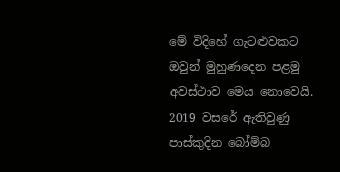මේ විදිහේ ගැටළුවකට ඔවුන් මුහුණදෙන පළමු අවස්ථාව මෙය නොවෙයි. 2019 වසරේ ඇතිවුණු පාස්කුදින බෝම්බ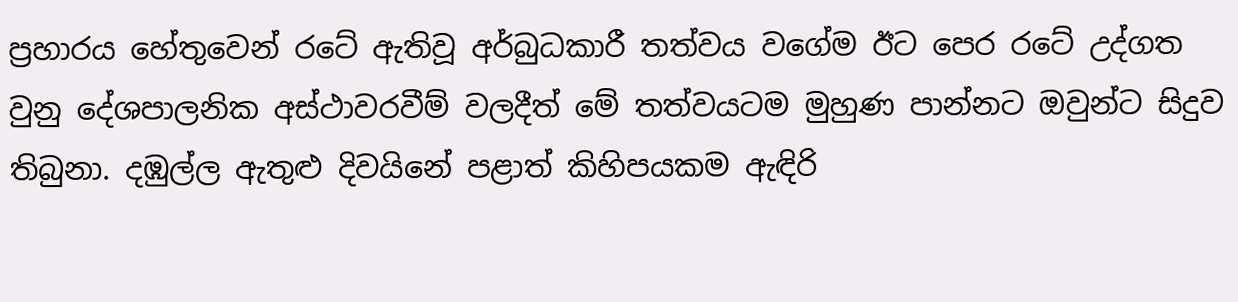ප්‍රහාරය හේතුවෙන් රටේ ඇතිවූ අර්බුධකාරී තත්වය වගේම ඊට පෙර රටේ උද්ගත වුනු දේශපාලනික අස්ථාවරවීම් වලදීත් මේ තත්වයටම මුහුණ පාන්නට ඔවුන්ට සිදුව තිබුනා. දඹුල්ල ඇතුළු දිවයිනේ පළාත් කිහිපයකම ඇඳිරි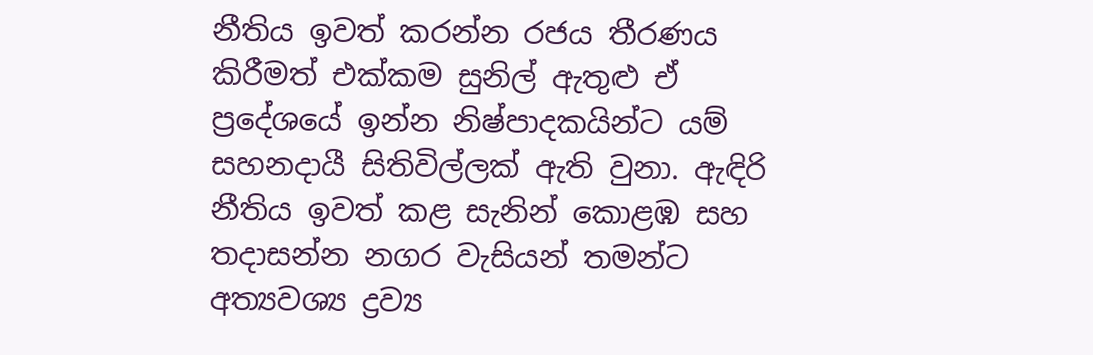නීතිය ඉවත් කරන්න රජය තීරණය කිරීමත් එක්කම සුනිල් ඇතුළු ඒ ප්‍රදේශයේ ඉන්න නිෂ්පාදකයින්ට යම් සහනදායී සිතිවිල්ලක් ඇති වුනා. ඇඳිරි නීතිය ඉවත් කළ සැනින් කොළඹ සහ තදාසන්න නගර වැසියන් තමන්ට අත්‍යවශ්‍ය ද්‍රව්‍ය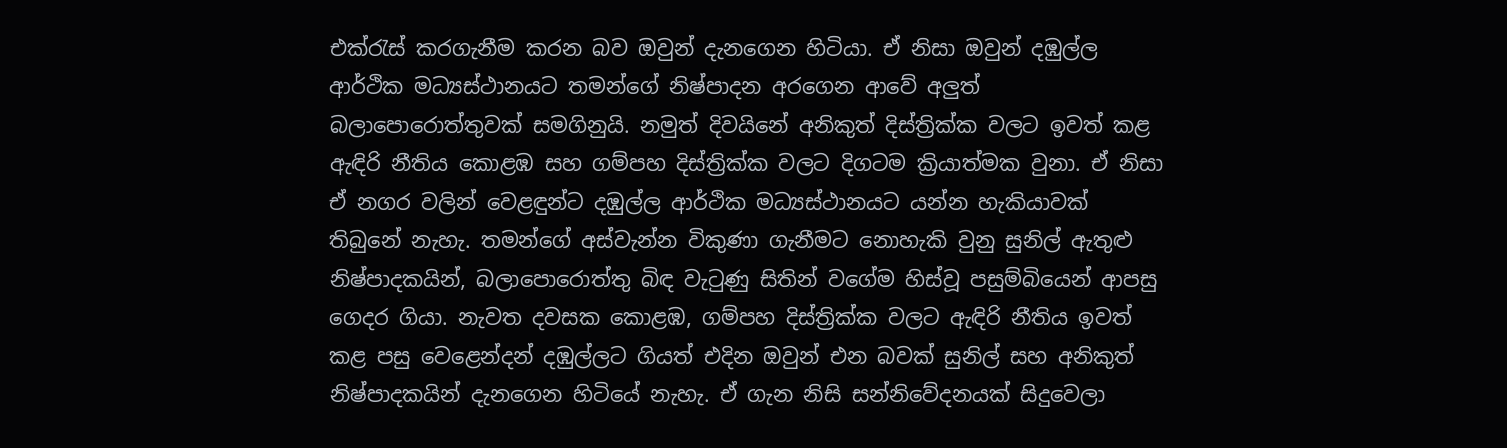එක්රැස් කරගැනීම කරන බව ඔවුන් දැනගෙන හිටියා. ඒ නිසා ඔවුන් දඹුල්ල ආර්ථික මධ්‍යස්ථානයට තමන්ගේ නිෂ්පාදන අරගෙන ආවේ අලුත් බලාපොරොත්තුවක් සමගිනුයි. නමුත් දිවයිනේ අනිකුත් දිස්ත්‍රික්ක වලට ඉවත් කළ ඇඳිරි නීතිය කොළඹ සහ ගම්පහ දිස්ත්‍රික්ක වලට දිගටම ක්‍රියාත්මක වුනා. ඒ නිසා ඒ නගර වලින් වෙළඳුන්ට දඹුල්ල ආර්ථික මධ්‍යස්ථානයට යන්න හැකියාවක් තිබුනේ නැහැ. තමන්ගේ අස්වැන්න විකුණා ගැනීමට නොහැකි වුනු සුනිල් ඇතුළු නිෂ්පාදකයින්, බලාපොරොත්තු බිඳ වැටුණු සිතින් වගේම හිස්වූ පසුම්බියෙන් ආපසු ගෙදර ගියා. නැවත දවසක කොළඹ, ගම්පහ දිස්ත්‍රික්ක වලට ඇඳිරි නීතිය ඉවත් කළ පසු වෙළෙන්දන් දඹුල්ලට ගියත් එදින ඔවුන් එන බවක් සුනිල් සහ අනිකුත් නිෂ්පාදකයින් දැනගෙන හිටියේ නැහැ. ඒ ගැන නිසි සන්නිවේදනයක් සිදුවෙලා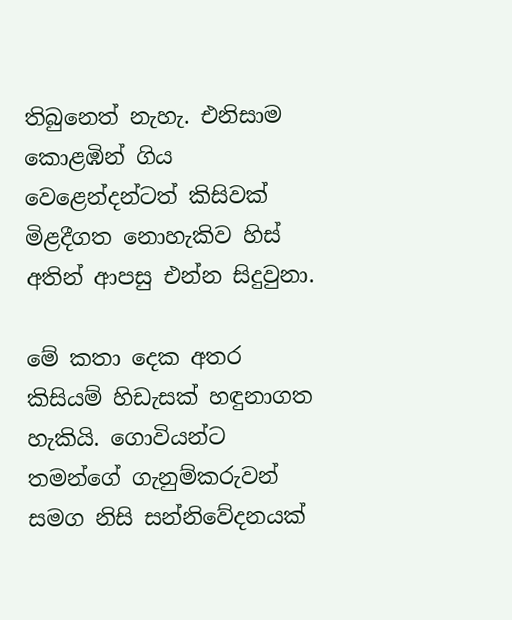තිබුනෙත් නැහැ. එනිසාම කොළඹින් ගිය වෙළෙන්දන්ටත් කිසිවක් මිළදීගත නොහැකිව හිස් අතින් ආපසු එන්න සිදුවුනා.

මේ කතා දෙක අතර කිසියම් හිඩැසක් හඳුනාගත හැකියි. ගොවියන්ට තමන්ගේ ගැනුම්කරුවන් සමග නිසි සන්නිවේදනයක්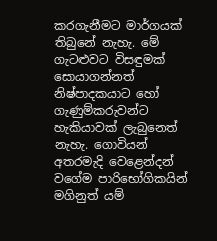කරගැනීමට මාර්ගයක් තිබුනේ නැහැ. මේ ගැටළුවට විසඳුමක් සොයාගන්නත් නිෂ්පාදකයාට හෝ ගැණුම්කරුවන්ට හැකියාවක් ලැබුනෙත් නැහැ. ගොවියන් අතරමැදි වෙළෙන්දන් වගේම පාරිභෝගිකයින් මගිනුත් යම්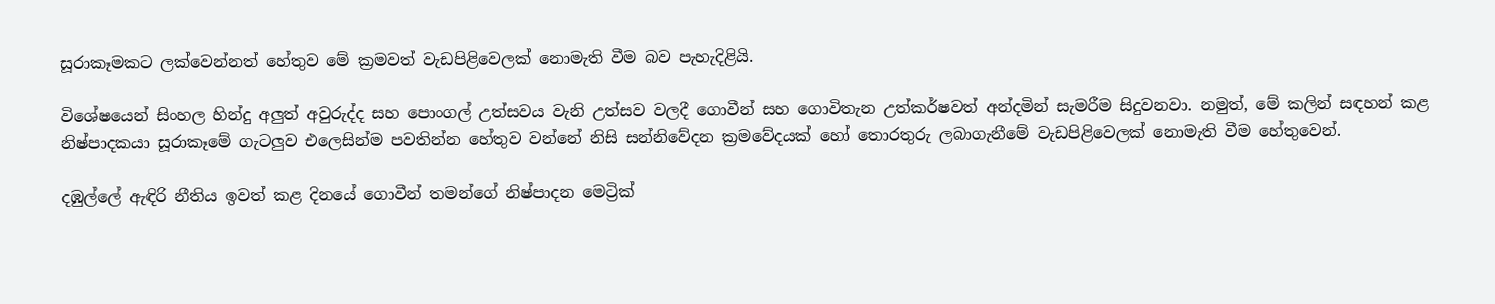සූරාකෑමකට ලක්වෙන්නත් හේතුව මේ ක්‍රමවත් වැඩපිළිවෙලක් නොමැති වීම බව පැහැදිළියි.

විශේෂයෙන් සිංහල හින්දු අලුත් අවුරුද්ද සහ පොංගල් උත්සවය වැනි උත්සව වලදී ගොවීන් සහ ගොවිතැන උත්කර්ෂවත් අන්දමින් සැමරීම සිදුවනවා. නමුත්, මේ කලින් සඳහන් කළ නිෂ්පාදකයා සූරාකෑමේ ගැටලුව එලෙසින්ම පවතින්න හේතුව වන්නේ නිසි සන්නිවේදන ක්‍රමවේදයක් හෝ තොරතුරු ලබාගැනීමේ වැඩපිළිවෙලක් නොමැති වීම හේතුවෙන්.

දඹුල්ලේ ඇඳිරි නීතිය ඉවත් කළ දිනයේ ගොවීන් තමන්ගේ නිෂ්පාදන මෙට්‍රික්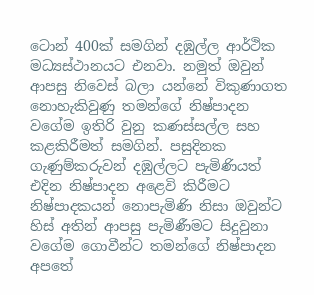ටොන් 400ක් සමගින් දඹුල්ල ආර්ථික මධ්‍යස්ථානයට එනවා. නමුත් ඔවුන් ආපසු නිවෙස් බලා යන්නේ විකුණාගත නොහැකිවුණු තමන්ගේ නිෂ්පාදන වගේම ඉතිරි වුනු කණස්සල්ල සහ කළකිරීමත් සමගින්. පසුදිනක ගැණුම්කරුවන් දඹුල්ලට පැමිණියත් එදින නිෂ්පාදන අළෙවි කිරීමට නිෂ්පාදකයන් නොපැමිණි නිසා ඔවුන්ට හිස් අතින් ආපසු පැමිණීමට සිදුවුනා වගේම ගොවීන්ට තමන්ගේ නිෂ්පාදන අපතේ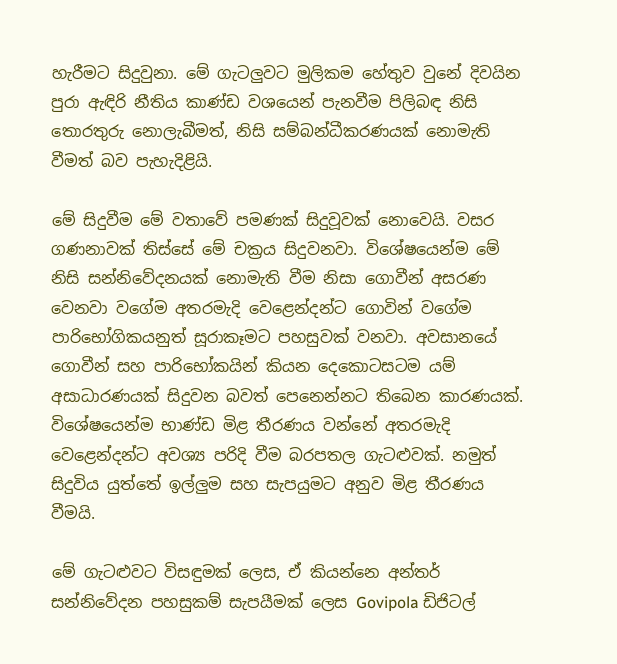හැරීමට සිදුවුනා. මේ ගැටලුවට මුලිකම හේතුව වුනේ දිවයින පුරා ඇඳිරි නීතිය කාණ්ඩ වශයෙන් පැනවීම පිලිබඳ නිසි තොරතුරු නොලැබීමත්, නිසි සම්බන්ධීකරණයක් නොමැති වීමත් බව පැහැදිළියි.

මේ සිදුවීම මේ වතාවේ පමණක් සිදුවූවක් නොවෙයි. වසර ගණනාවක් තිස්සේ මේ චක්‍රය සිදුවනවා. විශේෂයෙන්ම මේ නිසි සන්නිවේදනයක් නොමැති වීම නිසා ගොවීන් අසරණ වෙනවා වගේම අතරමැදි වෙළෙන්දන්ට ගොවින් වගේම පාරිභෝගිකයනුත් සූරාකෑමට පහසුවක් වනවා. අවසානයේ ගොවීන් සහ පාරිභෝකයින් කියන දෙකොටසටම යම් අසාධාරණයක් සිදුවන බවත් පෙනෙන්නට තිබෙන කාරණයක්. විශේෂයෙන්ම භාණ්ඩ මිළ තීරණය වන්නේ අතරමැදි වෙළෙන්දන්ට අවශ්‍ය පරිදි වීම බරපතල ගැටළුවක්. නමුත් සිදුවිය යුත්තේ ඉල්ලුම සහ සැපයුමට අනුව මිළ තීරණය වීමයි.

මේ ගැටළුවට විසඳුමක් ලෙස, ඒ කියන්නෙ අන්තර් සන්නිවේදන පහසුකම් සැපයීමක් ලෙස Govipola ඩිජිටල්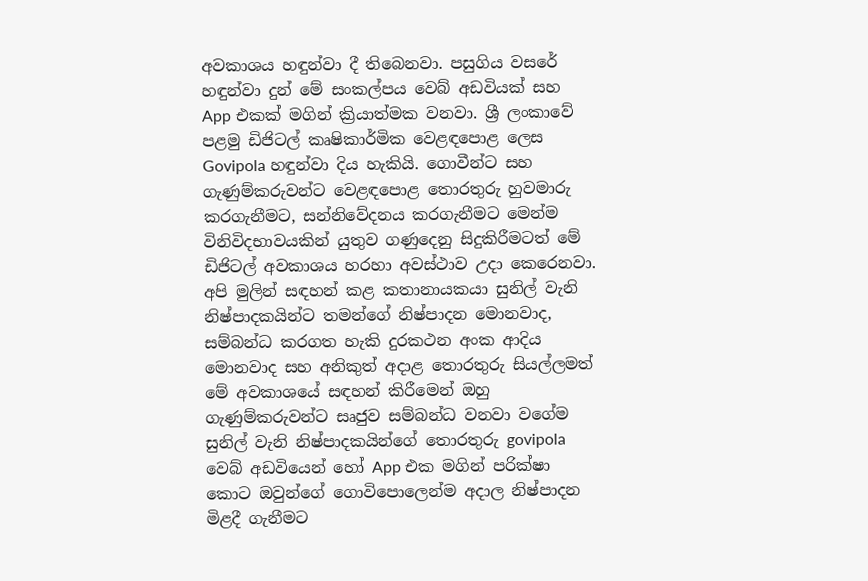අවකාශය හඳුන්වා දී තිබෙනවා. පසුගිය වසරේ හඳුන්වා දුන් මේ සංකල්පය වෙබ් අඩවියක් සහ App එකක් මගින් ක්‍රියාත්මක වනවා. ශ්‍රී ලංකාවේ පළමු ඩිජිටල් කෘෂිකාර්මික වෙළඳපොළ ලෙස Govipola හඳුන්වා දිය හැකියි. ගොවීන්ට සහ ගැණුම්කරුවන්ට වෙළඳපොළ තොරතුරු හුවමාරු කරගැනීමට, සන්නිවේදනය කරගැනීමට මෙන්ම විනිවිදභාවයකින් යුතුව ගණුදෙනු සිදුකිරීමටත් මේ ඩිජිටල් අවකාශය හරහා අවස්ථාව උදා කෙරෙනවා. අපි මුලින් සඳහන් කළ කතානායකයා සුනිල් වැනි නිෂ්පාදකයින්ට තමන්ගේ නිෂ්පාදන මොනවාද, සම්බන්ධ කරගත හැකි දුරකථන අංක ආදිය මොනවාද සහ අනිකුත් අදාළ තොරතුරු සියල්ලමත් මේ අවකාශයේ සඳහන් කිරීමෙන් ඔහු ගැණුම්කරුවන්ට සෘජුව සම්බන්ධ වනවා වගේම සුනිල් වැනි නිෂ්පාදකයින්ගේ තොරතුරු govipola වෙබ් අඩවියෙන් හෝ App එක මගින් පරික්ෂා කොට ඔවුන්ගේ ගොවිපොලෙන්ම අදාල නිෂ්පාදන මිළදී ගැනීමට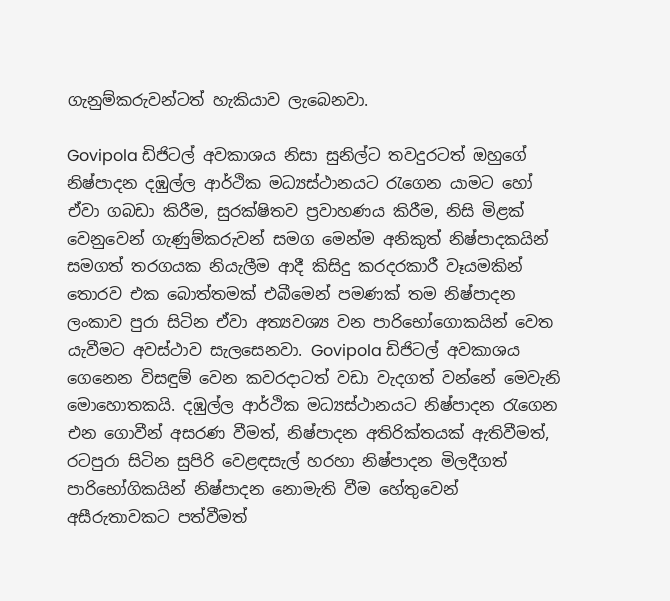ගැනුම්කරුවන්ටත් හැකියාව ලැබෙනවා.

Govipola ඩිජිටල් අවකාශය නිසා සුනිල්ට තවදුරටත් ඔහුගේ නිෂ්පාදන දඹුල්ල ආර්ථික මධ්‍යස්ථානයට රැගෙන යාමට හෝ ඒවා ගබඩා කිරීම, සුරක්ෂිතව ප්‍රවාහණය කිරීම, නිසි මිළක් වෙනුවෙන් ගැණුම්කරුවන් සමග මෙන්ම අනිකුත් නිෂ්පාදකයින් සමගත් තරගයක නියැලීම ආදී කිසිදු කරදරකාරී වෑයමකින් තොරව එක බොත්තමක් එබීමෙන් පමණක් තම නිෂ්පාදන ලංකාව පුරා සිටින ඒවා අත්‍යවශ්‍ය වන පාරිභෝගොකයින් වෙත යැවීමට අවස්ථාව සැලසෙනවා. Govipola ඩිජිටල් අවකාශය ගෙනෙන විසඳුම් වෙන කවරදාටත් වඩා වැදගත් වන්නේ මෙවැනි මොහොතකයි. දඹුල්ල ආර්ථික මධ්‍යස්ථානයට නිෂ්පාදන රැගෙන එන ගොවීන් අසරණ වීමත්, නිෂ්පාදන අතිරික්තයක් ඇතිවීමත්, රටපුරා සිටින සුපිරි වෙළඳසැල් හරහා නිෂ්පාදන මිලදීගත් පාරිභෝගිකයින් නිෂ්පාදන නොමැති වීම හේතුවෙන් අසීරුතාවකට පත්වීමත්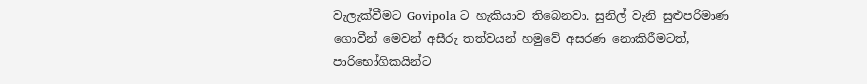වැලැක්වීමට Govipola ට හැකියාව තිබෙනවා. සුනිල් වැනි සුළුපරිමාණ ගොවීන් මෙවන් අසීරු තත්වයන් හමුවේ අසරණ නොකිරීමටත්, පාරිභෝගිකයින්ට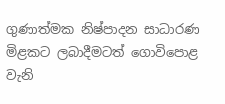ගුණාත්මක නිෂ්පාදන සාධාරණ මිළකට ලබාදීමටත් ගොවිපොළ වැනි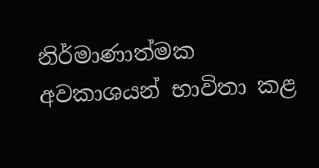නිර්මාණාත්මක අවකාශයන් භාවිතා කළ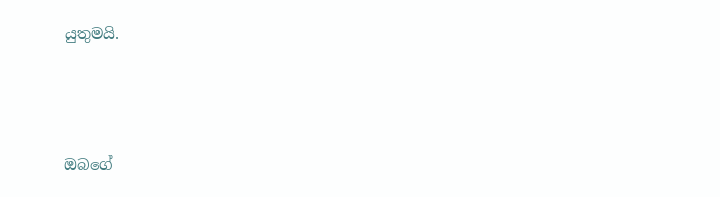යුතුමයි.



ඔබගේ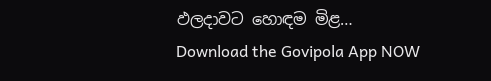ඵලදාවට හොඳම මිළ…
Download the Govipola App NOW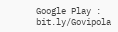Google Play : bit.ly/Govipola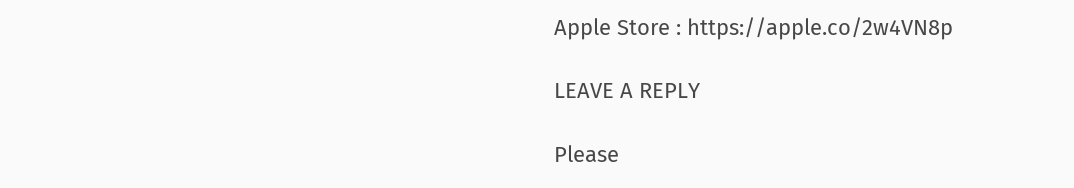Apple Store : https://apple.co/2w4VN8p

LEAVE A REPLY

Please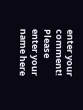enter your comment!
Please enter your name here